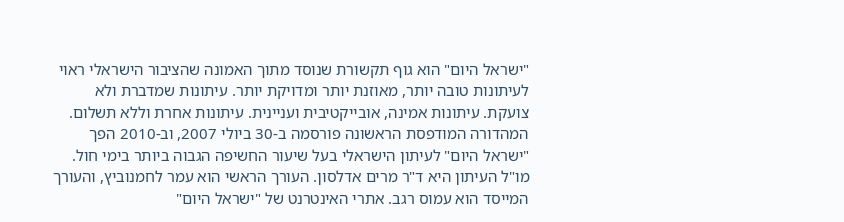"ישראל היום" הוא גוף תקשורת שנוסד מתוך האמונה שהציבור הישראלי ראוי לעיתונות טובה יותר, מאוזנת יותר ומדויקת יותר. עיתונות שמדברת ולא צועקת. עיתונות אמינה, אובייקטיבית ועניינית. עיתונות אחרת וללא תשלום. המהדורה המודפסת הראשונה פורסמה ב-30 ביולי 2007, וב-2010 הפך "ישראל היום" לעיתון הישראלי בעל שיעור החשיפה הגבוה ביותר בימי חול. מו"ל העיתון היא ד"ר מרים אדלסון. העורך הראשי הוא עמר לחמנוביץ, והעורך המייסד הוא עמוס רגב. אתרי האינטרנט של "ישראל היום"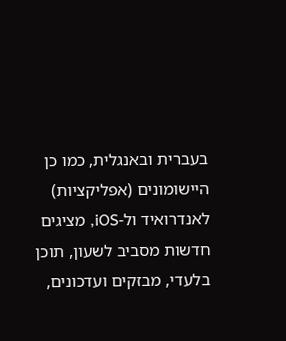בעברית ובאנגלית, כמו כן היישומונים (אפליקציות) לאנדרואיד ול-iOS, מציגים חדשות מסביב לשעון, תוכן בלעדי, מבזקים ועדכונים,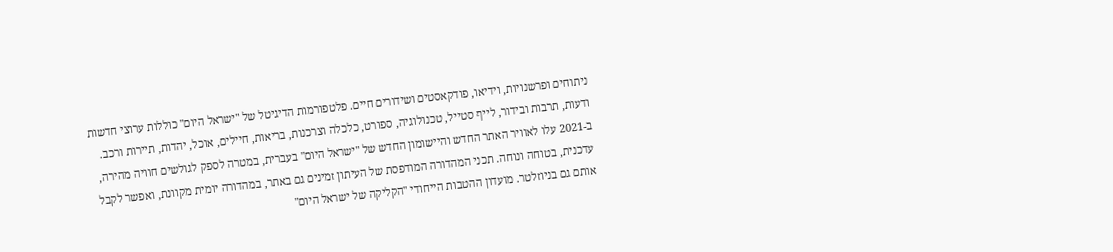ניתוחים ופרשנויות, וידיאו, פודקאסטים ושידורים חיים. פלטפורמות הדיגיטל של "ישראל היום" כוללות ערוצי חדשות ודעות, תרבות ובידור, לייף סטייל, טכנולוגיה, ספורט, כלכלה וצרכנות, בריאות, חיילים, אוכל, יהדות, תיירות ורכב. ב-2021 עלו לאוויר האתר החדש והיישומון החדש של "ישראל היום" בעברית, במטרה לספק לגולשים חוויה מהירה, עדכנית, בטוחה ונוחה. תכני המהדורה המודפסת של העיתון זמינים גם באתר, במהדורה יומית מקוונת, ואפשר לקבל אותם גם בניוזלטר. מועדון ההטבות הייחודי "הקליקה של ישראל היום"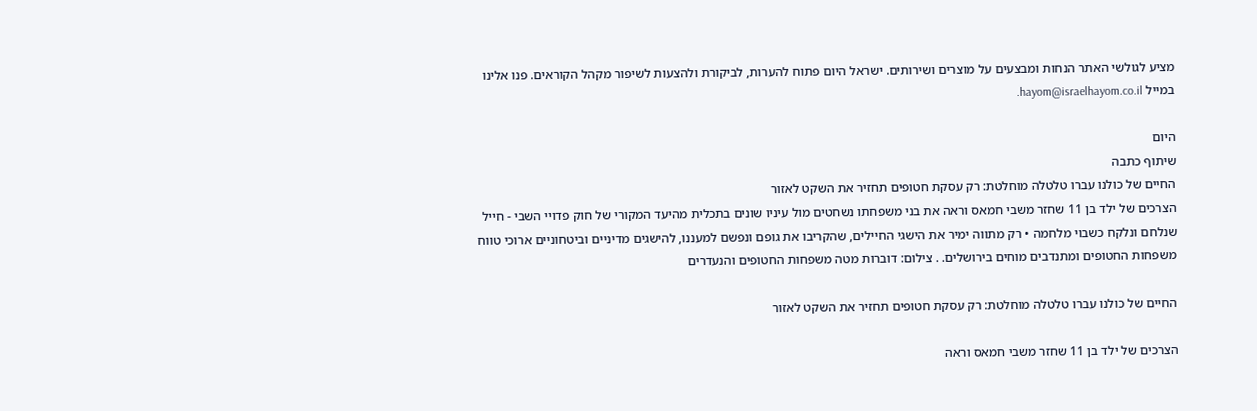מציע לגולשי האתר הנחות ומבצעים על מוצרים ושירותים. ישראל היום פתוח להערות, לביקורת ולהצעות לשיפור מקהל הקוראים. פנו אלינו במייל hayom@israelhayom.co.il.

היום
שיתוף כתבה
החיים של כולנו עברו טלטלה מוחלטת: רק עסקת חטופים תחזיר את השקט לאזור
הצרכים של ילד בן 11 שחזר משבי חמאס וראה את בני משפחתו נשחטים מול עיניו שונים בתכלית מהיעד המקורי של חוק פדויי השבי - חייל שנלחם ונלקח כשבוי מלחמה • רק מתווה ימיר את הישגי החיילים, שהקריבו את גופם ונפשם למעננו, להישגים מדיניים וביטחוניים ארוכי טווח
משפחות החטופים ומתנדבים מוחים בירושלים. . צילום: דוברות מטה משפחות החטופים והנעדרים

החיים של כולנו עברו טלטלה מוחלטת: רק עסקת חטופים תחזיר את השקט לאזור

הצרכים של ילד בן 11 שחזר משבי חמאס וראה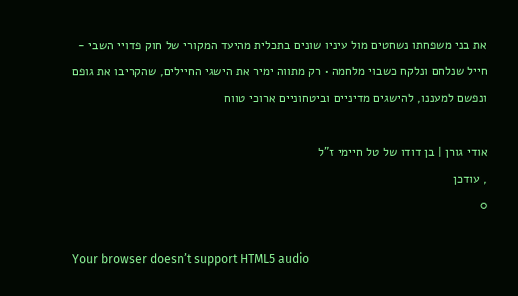את בני משפחתו נשחטים מול עיניו שונים בתכלית מהיעד המקורי של חוק פדויי השבי - חייל שנלחם ונלקח כשבוי מלחמה • רק מתווה ימיר את הישגי החיילים, שהקריבו את גופם ונפשם למעננו, להישגים מדיניים וביטחוניים ארוכי טווח

אודי גורן | בן דודו של טל חיימי ז"ל
, עודכן
0

Your browser doesn’t support HTML5 audio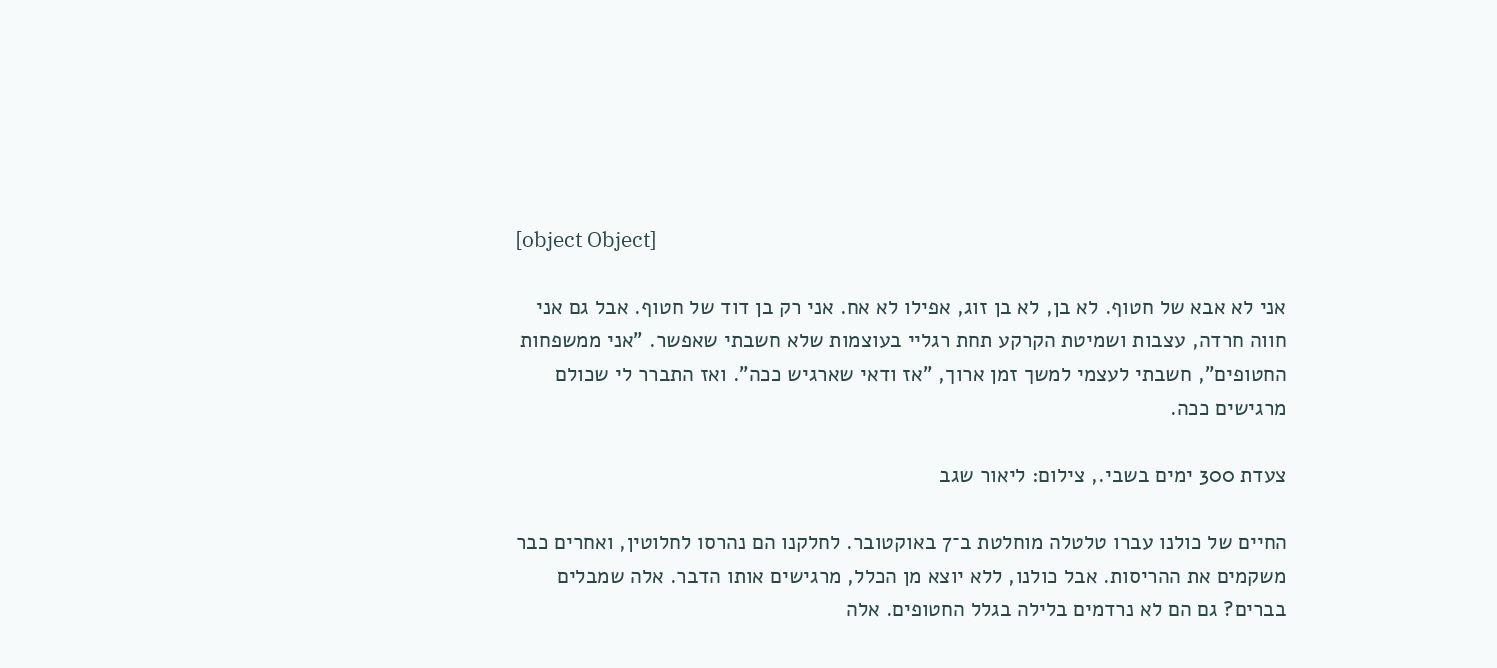[object Object]

אני לא אבא של חטוף. לא בן, לא בן זוג, אפילו לא אח. אני רק בן דוד של חטוף. אבל גם אני חווה חרדה, עצבות ושמיטת הקרקע תחת רגליי בעוצמות שלא חשבתי שאפשר. "אני ממשפחות החטופים", חשבתי לעצמי למשך זמן ארוך, "אז ודאי שארגיש ככה". ואז התברר לי שכולם מרגישים ככה.

צעדת 300 ימים בשבי., צילום: ליאור שגב

החיים של כולנו עברו טלטלה מוחלטת ב־7 באוקטובר. לחלקנו הם נהרסו לחלוטין, ואחרים כבר משקמים את ההריסות. אבל כולנו, ללא יוצא מן הכלל, מרגישים אותו הדבר. אלה שמבלים בברים? גם הם לא נרדמים בלילה בגלל החטופים. אלה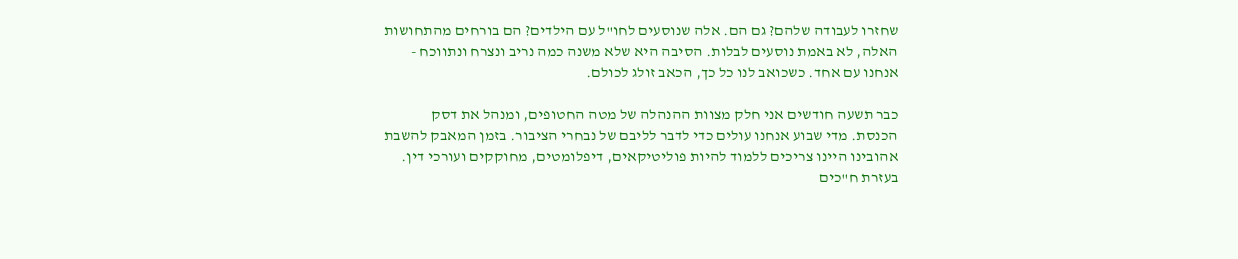שחזרו לעבודה שלהם? גם הם. אלה שנוסעים לחו"ל עם הילדים? הם בורחים מהתחושות האלה, לא באמת נוסעים לבלות. הסיבה היא שלא משנה כמה נריב ונצרח ונתווכח - אנחנו עם אחד. כשכואב לנו כל כך, הכאב זולג לכולם.

כבר תשעה חודשים אני חלק מצוות ההנהלה של מטה החטופים, ומנהל את דסק הכנסת. מדי שבוע אנחנו עולים כדי לדבר לליבם של נבחרי הציבור. בזמן המאבק להשבת אהובינו היינו צריכים ללמוד להיות פוליטיקאים, דיפלומטים, מחוקקים ועורכי דין. בעזרת ח"כים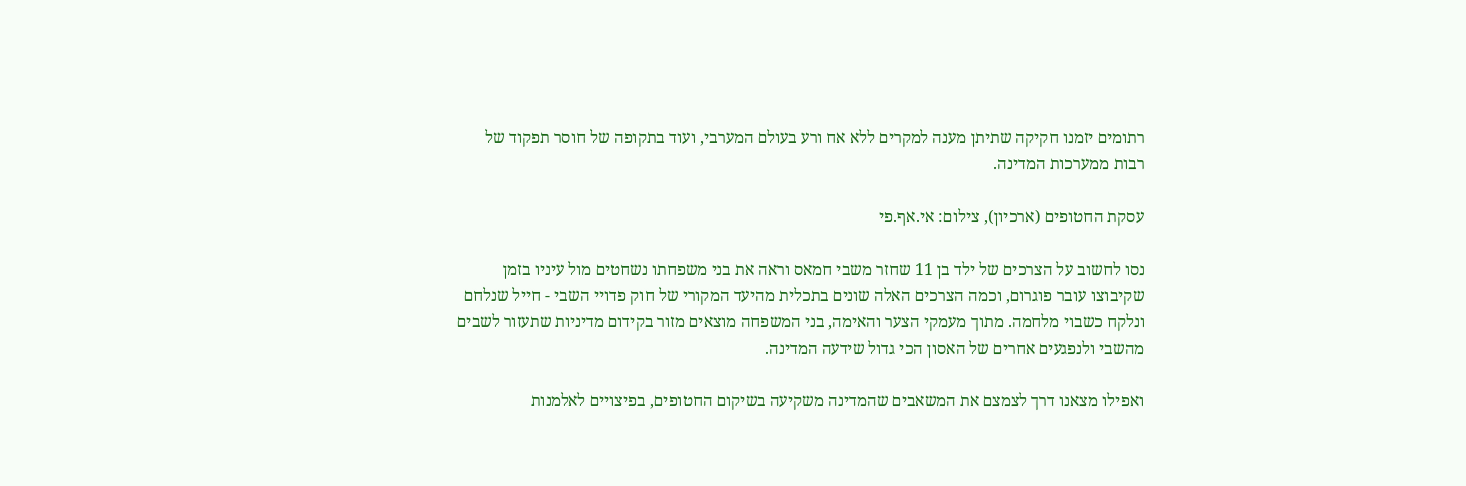רתומים יזמנו חקיקה שתיתן מענה למקרים ללא אח ורע בעולם המערבי, ועוד בתקופה של חוסר תפקוד של רבות ממערכות המדינה.

עסקת החטופים (ארכיון), צילום: אי.אף.פי

נסו לחשוב על הצרכים של ילד בן 11 שחזר משבי חמאס וראה את בני משפחתו נשחטים מול עיניו בזמן שקיבוצו עובר פוגרום, וכמה הצרכים האלה שונים בתכלית מהיעד המקורי של חוק פדויי השבי - חייל שנלחם ונלקח כשבוי מלחמה. מתוך מעמקי הצער והאימה, בני המשפחה מוצאים מזור בקידום מדיניות שתעזור לשבים מהשבי ולנפגעים אחרים של האסון הכי גדול שידעה המדינה.

ואפילו מצאנו דרך לצמצם את המשאבים שהמדינה משקיעה בשיקום החטופים, בפיצויים לאלמנות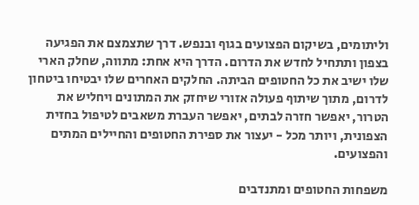וליתומים, בשיקום הפצועים בגוף ובנפש. דרך שתצמצם את הפגיעה בצפון ותתחיל לחדש את הדרום. הדרך היא אחת: מתווה, שחלק הארי שלו ישיב את כל החטופים הביתה. החלקים האחרים שלו יבטיחו ביטחון לדרום, מתוך שיתוף פעולה אזורי שיחזק את המתונים ויחליש את הטרור, יאפשר חזרה לבתים, יאפשר העברת משאבים לטיפול בחזית הצפונית, ויותר מכל - יעצור את ספירת החטופים והחיילים המתים והפצועים.

משפחות החטופים ומתנדבים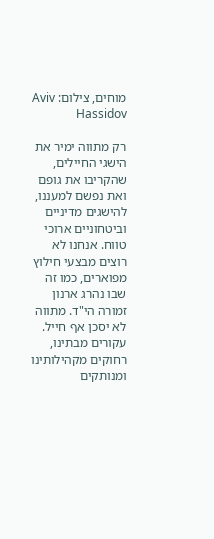מוחים, צילום: Aviv Hassidov

רק מתווה ימיר את הישגי החיילים, שהקריבו את גופם ואת נפשם למעננו, להישגים מדיניים וביטחוניים ארוכי טווח. אנחנו לא רוצים מבצעי חילוץ מפוארים, כמו זה שבו נהרג ארנון זמורה הי"ד. מתווה לא יסכן אף חייל. עקורים מבתינו, רחוקים מקהילותינו ומנותקים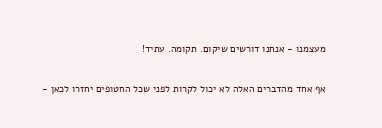מעצמנו - אנחנו דורשים שיקום. תקומה. עתיד!

אף אחד מהדברים האלה לא יכול לקרות לפני שכל החטופים יחזרו לכאן -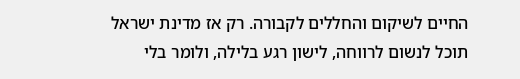החיים לשיקום והחללים לקבורה. רק אז מדינת ישראל תוכל לנשום לרווחה, לישון רגע בלילה, ולומר בלי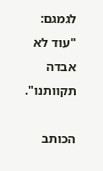לגמגם: "עוד לא אבדה תקוותנו".

הכותב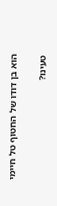הוא בן דודו של החטוף טל חיימי

טעינו?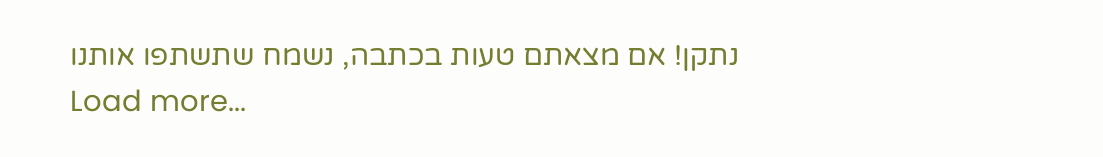נתקן! אם מצאתם טעות בכתבה, נשמח שתשתפו אותנו
Load more...